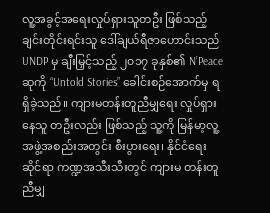လူ့အခွင့်အရေးလှုပ်ရှားသူတဦး ဖြစ်သည့် ချင်းတိုင်းရင်းသူ ဒေါ်ချယ်ရီဇာဟောင်းသည် UNDP မှ ချီးမြှင့်သည့် ၂၀၁၇ ခုနှစ်၏ N’Peace ဆုကို “Untold Stories” ခေါင်းစဉ်အောက်မှ ရရှိခဲ့သည်။ ကျားမတန်းတူညီမျှရေး လှုပ်ရှားနေသူ တဦးလည်း ဖြစ်သည့် သူ့ကို မြန်မာ့လူ့အဖွဲ့အစည်းအတွင်း စီးပွားရေး၊ နိုင်ငံရေးဆိုင်ရာ ကဏ္ဍအသီးသီးတွင် ကျားမ တန်းတူညီမျှ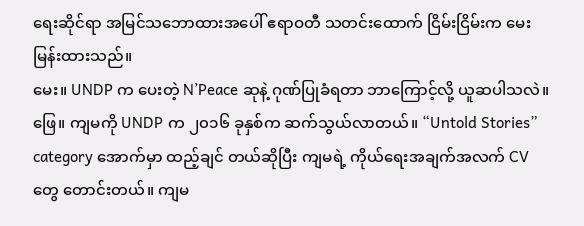ရေးဆိုင်ရာ အမြင်သဘောထားအပေါ် ဧရာဝတီ သတင်းထောက် ငြိမ်းငြိမ်းက မေးမြန်းထားသည်။
မေး။ UNDP က ပေးတဲ့ N’Peace ဆုနဲ့ ဂုဏ်ပြုခံရတာ ဘာကြောင့်လို့ ယူဆပါသလဲ။
ဖြေ။ ကျမကို UNDP က ၂၀၁၆ ခုနှစ်က ဆက်သွယ်လာတယ်။ “Untold Stories” category အောက်မှာ ထည့်ချင် တယ်ဆိုပြီး ကျမရဲ့ ကိုယ်ရေးအချက်အလက် CV တွေ တောင်းတယ်။ ကျမ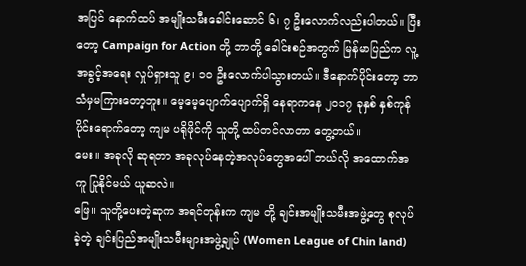အပြင် နောက်ထပ် အမျိုးသမီးခေါင်းဆောင် ၆၊ ၇ ဦးလောက်လည်းပါတယ်။ ပြီးတော့ Campaign for Action တို့ ဘာတို့ ခေါင်းစဉ်အတွက် မြန်မာပြည်က လူ့အခွင့်အရေး လှုပ်ရှားသူ ၉၊ ၁၀ ဦးလောက်ပါသွားတယ်။ ဒီနောက်ပိုင်းတော့ ဘာသံမှမကြားတော့ဘူး။ မေ့မေ့ပျောက်ပျောက်ရှိ နေရာကနေ ၂၀၁၇ ခုနှစ် နှစ်ကုန်ပိုင်းရောက်တော့ ကျမ ပရိုဖိုင်ကို သူတို့ ထပ်တင်လာတာ တွေ့တယ်။
မေး။ အခုလို ဆုရတာ အခုလုပ်နေတဲ့အလုပ်တွေအပေါ် ဘယ်လို အထောက်အကူ ပြုနိုင်မယ် ယူဆလဲ။
ဖြေ။ သူတို့ပေးတဲ့ဆုက အရင်တုန်းက ကျမ တို့ ချင်းအမျိုးသမီးအဖွဲ့တွေ စုလုပ်ခဲ့တဲ့ ချင်းပြည်အမျိုးသမီးများအဖွဲ့ချုပ် (Women League of Chin land)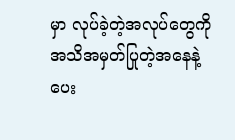မှာ လုပ်ခဲ့တဲ့အလုပ်တွေကို အသိအမှတ်ပြုတဲ့အနေနဲ့ ပေး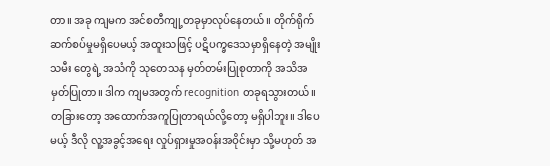တာ။ အခု ကျမက အင်စတီကျု့တခုမှာလုပ်နေတယ်။ တိုက်ရိုက်ဆက်စပ်မှုမရှိပေမယ့် အထူးသဖြင့် ပဋိပက္ခဒေသမှာရှိနေတဲ့ အမျိုးသမီး တွေရဲ့ အသံကို သုတေသန မှတ်တမ်းပြုစုတာကို အသိအမှတ်ပြုတာ။ ဒါက ကျမအတွက် recognition တခုရသွားတယ်။ တခြားတော့ အထောက်အကူပြုတာရယ်လို့တော့ မရှိပါဘူး။ ဒါပေမယ့် ဒီလို လူ့အခွင့်အရေး လှုပ်ရှားမှုအဝန်းအဝိုင်းမှာ သို့မဟုတ် အ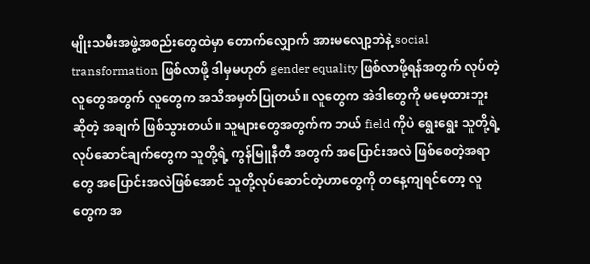မျိုးသမီးအဖွဲ့အစည်းတွေထဲမှာ တောက်လျှောက် အားမလျော့ဘဲနဲ့ social transformation ဖြစ်လာဖို့ ဒါမှမဟုတ် gender equality ဖြစ်လာဖို့ရန်အတွက် လုပ်တဲ့လူတွေအတွက် လူတွေက အသိအမှတ်ပြုတယ်။ လူတွေက အဲဒါတွေကို မမေ့ထားဘူးဆိုတဲ့ အချက် ဖြစ်သွားတယ်။ သူများတွေအတွက်က ဘယ် field ကိုပဲ ရွေးရွေး သူတို့ရဲ့ လုပ်ဆောင်ချက်တွေက သူတို့ရဲ့ ကွန်မြူနီတီ အတွက် အပြောင်းအလဲ ဖြစ်စေတဲ့အရာတွေ အပြောင်းအလဲဖြစ်အောင် သူတို့လုပ်ဆောင်တဲ့ဟာတွေကို တနေ့ကျရင်တော့ လူတွေက အ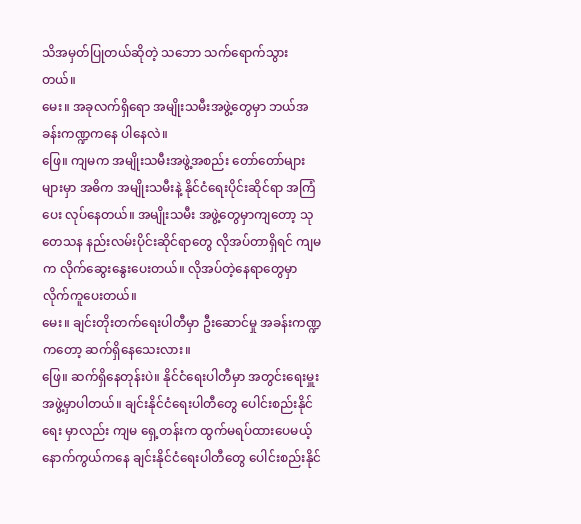သိအမှတ်ပြုတယ်ဆိုတဲ့ သဘော သက်ရောက်သွားတယ်။
မေး။ အခုလက်ရှိရော အမျိုးသမီးအဖွဲ့တွေမှာ ဘယ်အခန်းကဏ္ဍကနေ ပါနေလဲ။
ဖြေ။ ကျမက အမျိုးသမီးအဖွဲ့အစည်း တော်တော်များများမှာ အဓိက အမျိုးသမီးနဲ့ နိုင်ငံရေးပိုင်းဆိုင်ရာ အကြံပေး လုပ်နေတယ်။ အမျိုးသမီး အဖွဲ့တွေမှာကျတော့ သုတေသန နည်းလမ်းပိုင်းဆိုင်ရာတွေ လိုအပ်တာရှိရင် ကျမက လိုက်ဆွေးနွေးပေးတယ်။ လိုအပ်တဲ့နေရာတွေမှာ လိုက်ကူပေးတယ်။
မေး။ ချင်းတိုးတက်ရေးပါတီမှာ ဦးဆောင်မှု အခန်းကဏ္ဍကတော့ ဆက်ရှိနေသေးလား။
ဖြေ။ ဆက်ရှိနေတုန်းပဲ။ နိုင်ငံရေးပါတီမှာ အတွင်းရေးမှူးအဖွဲ့မှာပါတယ်။ ချင်းနိုင်ငံရေးပါတီတွေ ပေါင်းစည်းနိုင်ရေး မှာလည်း ကျမ ရှေ့တန်းက ထွက်မရပ်ထားပေမယ့် နောက်ကွယ်ကနေ ချင်းနိုင်ငံရေးပါတီတွေ ပေါင်းစည်းနိုင်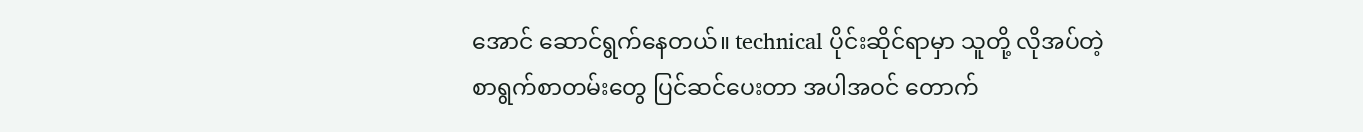အောင် ဆောင်ရွက်နေတယ်။ technical ပိုင်းဆိုင်ရာမှာ သူတို့ လိုအပ်တဲ့ စာရွက်စာတမ်းတွေ ပြင်ဆင်ပေးတာ အပါအဝင် တောက်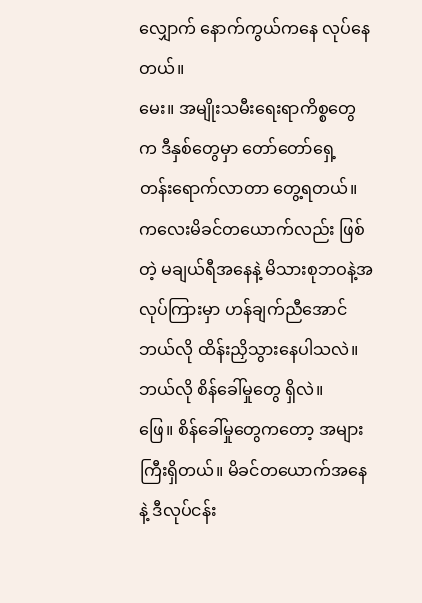လျှောက် နောက်ကွယ်ကနေ လုပ်နေတယ်။
မေး။ အမျိုးသမီးရေးရာကိစ္စတွေက ဒီနှစ်တွေမှာ တော်တော်ရှေ့ တန်းရောက်လာတာ တွေ့ရတယ်။ ကလေးမိခင်တယောက်လည်း ဖြစ်တဲ့ မချယ်ရီအနေနဲ့ မိသားစုဘဝနဲ့အလုပ်ကြားမှာ ဟန်ချက်ညီအောင် ဘယ်လို ထိန်းညှိသွားနေပါသလဲ။ ဘယ်လို စိန်ခေါ်မှုတွေ ရှိလဲ။
ဖြေ။ စိန်ခေါ်မှုတွေကတော့ အများကြီးရှိတယ်။ မိခင်တယောက်အနေနဲ့ ဒီလုပ်ငန်း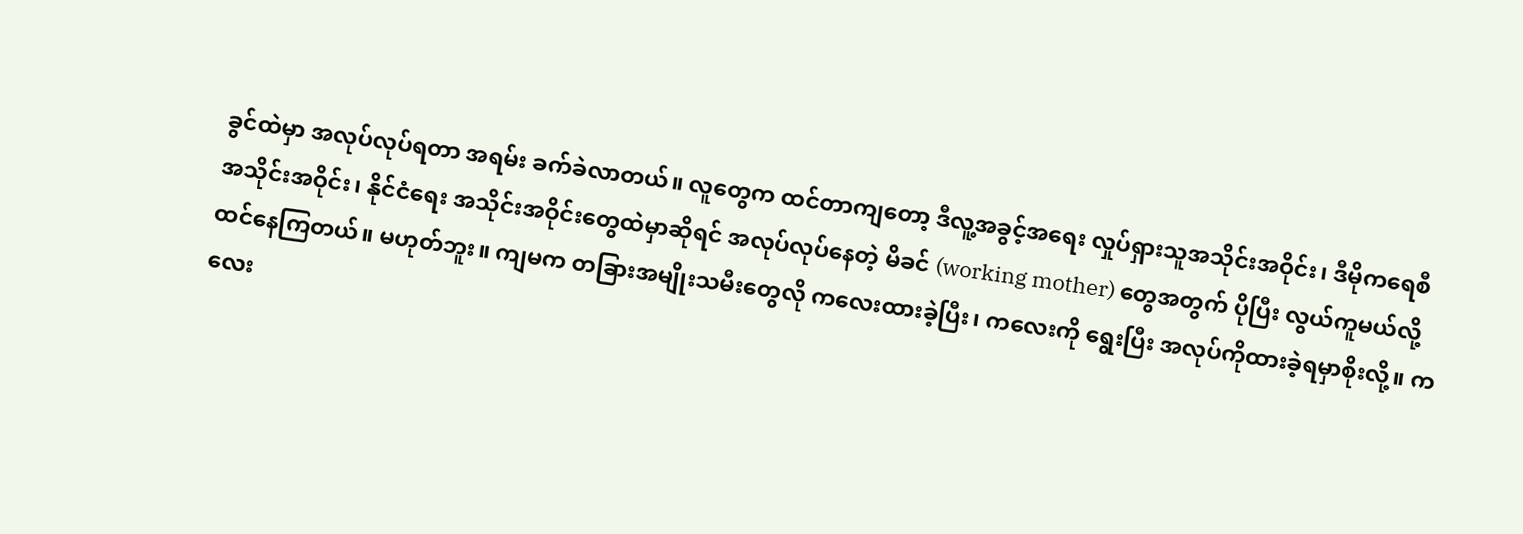ခွင်ထဲမှာ အလုပ်လုပ်ရတာ အရမ်း ခက်ခဲလာတယ်။ လူတွေက ထင်တာကျတော့ ဒီလူ့အခွင့်အရေး လှုပ်ရှားသူအသိုင်းအဝိုင်း၊ ဒီမိုကရေစီအသိုင်းအဝိုင်း၊ နိုင်ငံရေး အသိုင်းအဝိုင်းတွေထဲမှာဆိုရင် အလုပ်လုပ်နေတဲ့ မိခင် (working mother) တွေအတွက် ပိုပြီး လွယ်ကူမယ်လို့ ထင်နေကြတယ်။ မဟုတ်ဘူး။ ကျမက တခြားအမျိုးသမီးတွေလို ကလေးထားခဲ့ပြီး၊ ကလေးကို ရွေးပြီး အလုပ်ကိုထားခဲ့ရမှာစိုးလို့။ ကလေး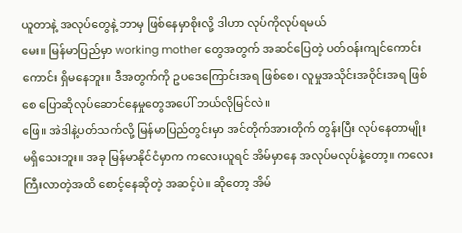ယူတာနဲ့ အလုပ်တွေနဲ့ ဘာမှ ဖြစ်နေမှာစိုးလို့ ဒါဟာ လုပ်ကိုလုပ်ရမယ်
မေး။ မြန်မာပြည်မှာ working mother တွေအတွက် အဆင်ပြေတဲ့ ပတ်ဝန်းကျင်ကောင်းကောင်း ရှိမနေဘူး။ ဒီအတွက်ကို ဥပဒေကြောင်းအရ ဖြစ်စေ၊ လူမှုအသိုင်းအဝိုင်းအရ ဖြစ်စေ ပြောဆိုလုပ်ဆောင်နေမှုတွေအပေါ် ဘယ်လိုမြင်လဲ။
ဖြေ။ အဲဒါနဲ့ပတ်သက်လို့ မြန်မာပြည်တွင်းမှာ အင်တိုက်အားတိုက် တွန်းပြီး လုပ်နေတာမျိုး မရှိသေးဘူး။ အခု မြန်မာနိုင်ငံမှာက ကလေးယူရင် အိမ်မှာနေ အလုပ်မလုပ်နဲ့တော့။ ကလေးကြီးလာတဲ့အထိ စောင့်နေဆိုတဲ့ အဆင့်ပဲ။ ဆိုတော့ အိမ်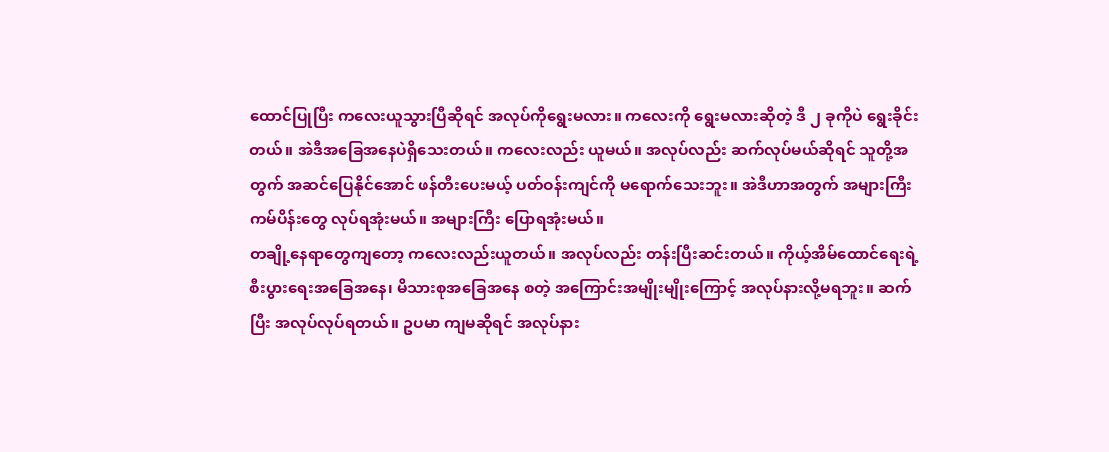ထောင်ပြုပြီး ကလေးယူသွားပြီဆိုရင် အလုပ်ကိုရွေးမလား။ ကလေးကို ရွေးမလားဆိုတဲ့ ဒီ ၂ ခုကိုပဲ ရွေးခိုင်းတယ်။ အဲဒီအခြေအနေပဲရှိသေးတယ်။ ကလေးလည်း ယူမယ်။ အလုပ်လည်း ဆက်လုပ်မယ်ဆိုရင် သူတို့အတွက် အဆင်ပြေနိုင်အောင် ဖန်တီးပေးမယ့် ပတ်ဝန်းကျင်ကို မရောက်သေးဘူး။ အဲဒီဟာအတွက် အများကြီး ကမ်ပိန်းတွေ လုပ်ရအုံးမယ်။ အများကြီး ပြောရအုံးမယ်။
တချို့နေရာတွေကျတော့ ကလေးလည်းယူတယ်။ အလုပ်လည်း တန်းပြီးဆင်းတယ်။ ကိုယ့်အိမ်ထောင်ရေးရဲ့ စီးပွားရေးအခြေအနေ၊ မိသားစုအခြေအနေ စတဲ့ အကြောင်းအမျိုးမျိုးကြောင့် အလုပ်နားလို့မရဘူး။ ဆက်ပြီး အလုပ်လုပ်ရတယ်။ ဥပမာ ကျမဆိုရင် အလုပ်နား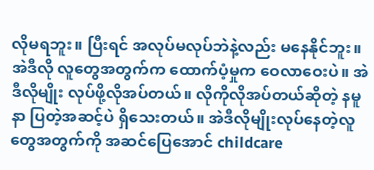လိုမရဘူး။ ပြီးရင် အလုပ်မလုပ်ဘဲနဲ့လည်း မနေနိုင်ဘူး။ အဲဒီလို လူတွေအတွက်က ထောက်ပံ့မှုက ဝေလာဝေးပဲ။ အဲဒီလိုမျိုး လုပ်ဖို့လိုအပ်တယ်။ လိုကိုလိုအပ်တယ်ဆိုတဲ့ နမူနာ ပြတဲ့အဆင့်ပဲ ရှိသေးတယ်။ အဲဒီလိုမျိုးလုပ်နေတဲ့လူတွေအတွက်ကို အဆင်ပြေအောင် childcare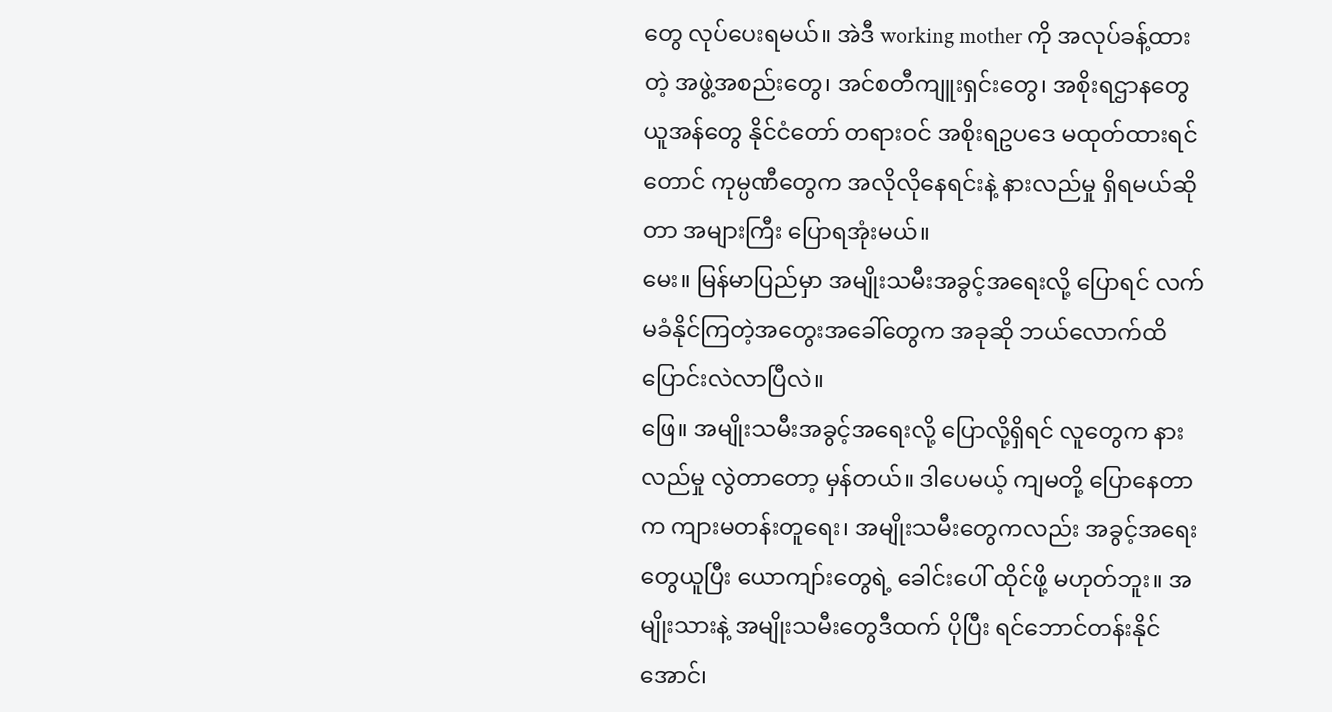တွေ လုပ်ပေးရမယ်။ အဲဒီ working mother ကို အလုပ်ခန့်ထားတဲ့ အဖွဲ့အစည်းတွေ၊ အင်စတီကျူးရှင်းတွေ၊ အစိုးရဌာနတွေ ယူအန်တွေ နိုင်ငံတော် တရားဝင် အစိုးရဥပဒေ မထုတ်ထားရင်တောင် ကုမ္ပဏီတွေက အလိုလိုနေရင်းနဲ့ နားလည်မှု ရှိရမယ်ဆိုတာ အများကြီး ပြောရအုံးမယ်။
မေး။ မြန်မာပြည်မှာ အမျိုးသမီးအခွင့်အရေးလို့ ပြောရင် လက်မခံနိုင်ကြတဲ့အတွေးအခေါ်တွေက အခုဆို ဘယ်လောက်ထိ ပြောင်းလဲလာပြီလဲ။
ဖြေ။ အမျိုးသမီးအခွင့်အရေးလို့ ပြောလို့ရှိရင် လူတွေက နားလည်မှု လွဲတာတော့ မှန်တယ်။ ဒါပေမယ့် ကျမတို့ ပြောနေတာက ကျားမတန်းတူရေး၊ အမျိုးသမီးတွေကလည်း အခွင့်အရေးတွေယူပြီး ယောကျာ်းတွေရဲ့ ခေါင်းပေါ် ထိုင်ဖို့ မဟုတ်ဘူး။ အမျိုးသားနဲ့ အမျိုးသမီးတွေဒီထက် ပိုပြီး ရင်ဘောင်တန်းနိုင်အောင်၊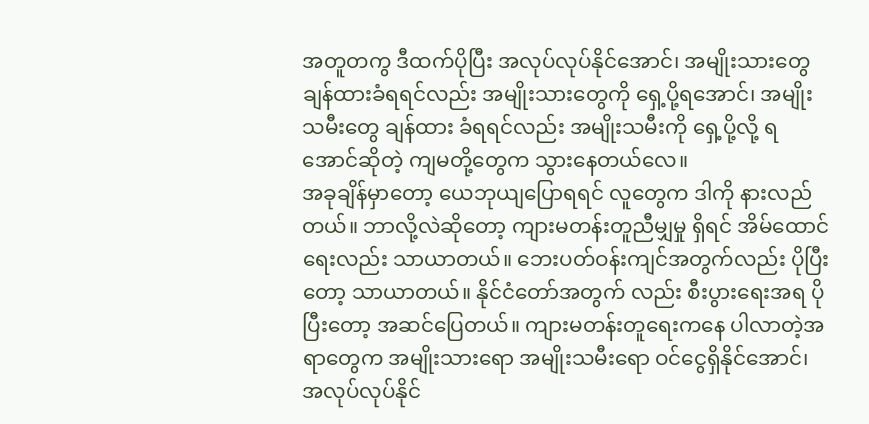အတူတကွ ဒီထက်ပိုပြီး အလုပ်လုပ်နိုင်အောင်၊ အမျိုးသားတွေ ချန်ထားခံရရင်လည်း အမျိုးသားတွေကို ရှေ့ပို့ရအောင်၊ အမျိုးသမီးတွေ ချန်ထား ခံရရင်လည်း အမျိုးသမီးကို ရှေ့ပို့လို့ ရအောင်ဆိုတဲ့ ကျမတို့တွေက သွားနေတယ်လေ။
အခုချိန်မှာတော့ ယေဘုယျပြောရရင် လူတွေက ဒါကို နားလည်တယ်။ ဘာလို့လဲဆိုတော့ ကျားမတန်းတူညီမျှမှု ရှိရင် အိမ်ထောင်ရေးလည်း သာယာတယ်။ ဘေးပတ်ဝန်းကျင်အတွက်လည်း ပိုပြီးတော့ သာယာတယ်။ နိုင်ငံတော်အတွက် လည်း စီးပွားရေးအရ ပိုပြီးတော့ အဆင်ပြေတယ်။ ကျားမတန်းတူရေးကနေ ပါလာတဲ့အရာတွေက အမျိုးသားရော အမျိုးသမီးရော ဝင်ငွေရှိနိုင်အောင်၊ အလုပ်လုပ်နိုင်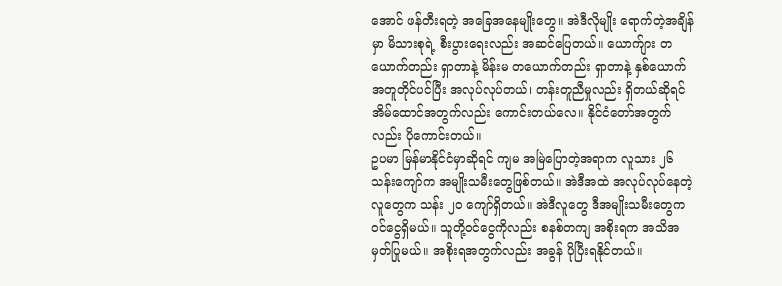အောင် ဖန်တီးရတဲ့ အခြေအနေမျိုးတွေ။ အဲဒီလိုမျိုး ရောက်တဲ့အချိန်မှာ မိသားစုရဲ့ စီးပွားရေးလည်း အဆင်ပြေတယ်။ ယောက်ျား တယောက်တည်း ရှာတာနဲ့ မိန်းမ တယောက်တည်း ရှာတာနဲ့ နှစ်ယောက်အတူတိုင်ပင်ပြီး အလုပ်လုပ်တယ်၊ တန်းတူညီမှုလည်း ရှိတယ်ဆိုရင် အိမ်ထောင်အတွက်လည်း ကောင်းတယ်လေ။ နိုင်ငံတော်အတွက်လည်း ပိုကောင်းတယ်။
ဥပမာ မြန်မာနိုင်ငံမှာဆိုရင် ကျမ အမြဲပြောတဲ့အရာက လူသား ၂၆ သန်းကျော်က အမျိုးသမီးတွေဖြစ်တယ်။ အဲဒီအထဲ အလုပ်လုပ်နေတဲ့လူတွေက သန်း ၂၀ ကျော်ရှိတယ်။ အဲဒီလူတွေ ဒီအမျိုးသမီးတွေက ဝင်ငွေရှိမယ်။ သူတို့ဝင်ငွေကိုလည်း စနစ်တကျ အစိုးရက အသိအမှတ်ပြုမယ်။ အစိုးရအတွက်လည်း အခွန် ပိုပြီးရနိုင်တယ်။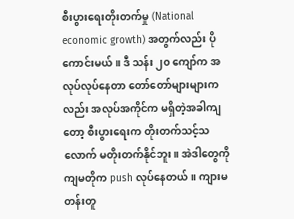စီးပွားရေးတိုးတက်မှု (National economic growth) အတွက်လည်း ပိုကောင်းမယ်။ ဒီ သန်း ၂၀ ကျော်က အလုပ်လုပ်နေတာ တော်တော်များများကလည်း အလုပ်အကိုင်က မရှိတဲ့အခါကျတော့ စီးပွားရေးက တိုးတက်သင့်သလောက် မတိုးတက်နိုင်ဘူး။ အဲဒါတွေကို ကျမတိုက push လုပ်နေတယ်။ ကျားမတန်းတူ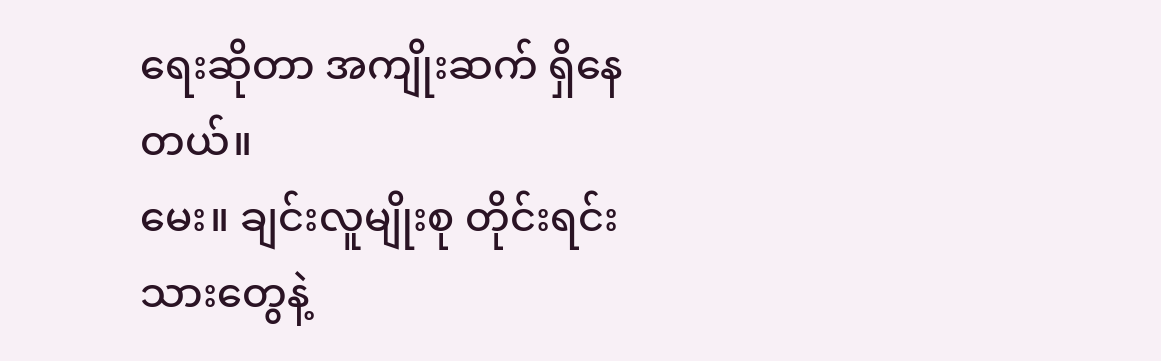ရေးဆိုတာ အကျိုးဆက် ရှိနေတယ်။
မေး။ ချင်းလူမျိုးစု တိုင်းရင်းသားတွေနဲ့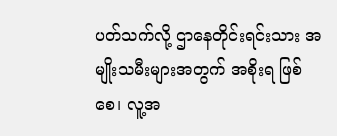ပတ်သက်လို့ ဌာနေတိုင်းရင်းသား အမျိုးသမီးများအတွက် အစိုးရ ဖြစ်စေ၊ လူ့အ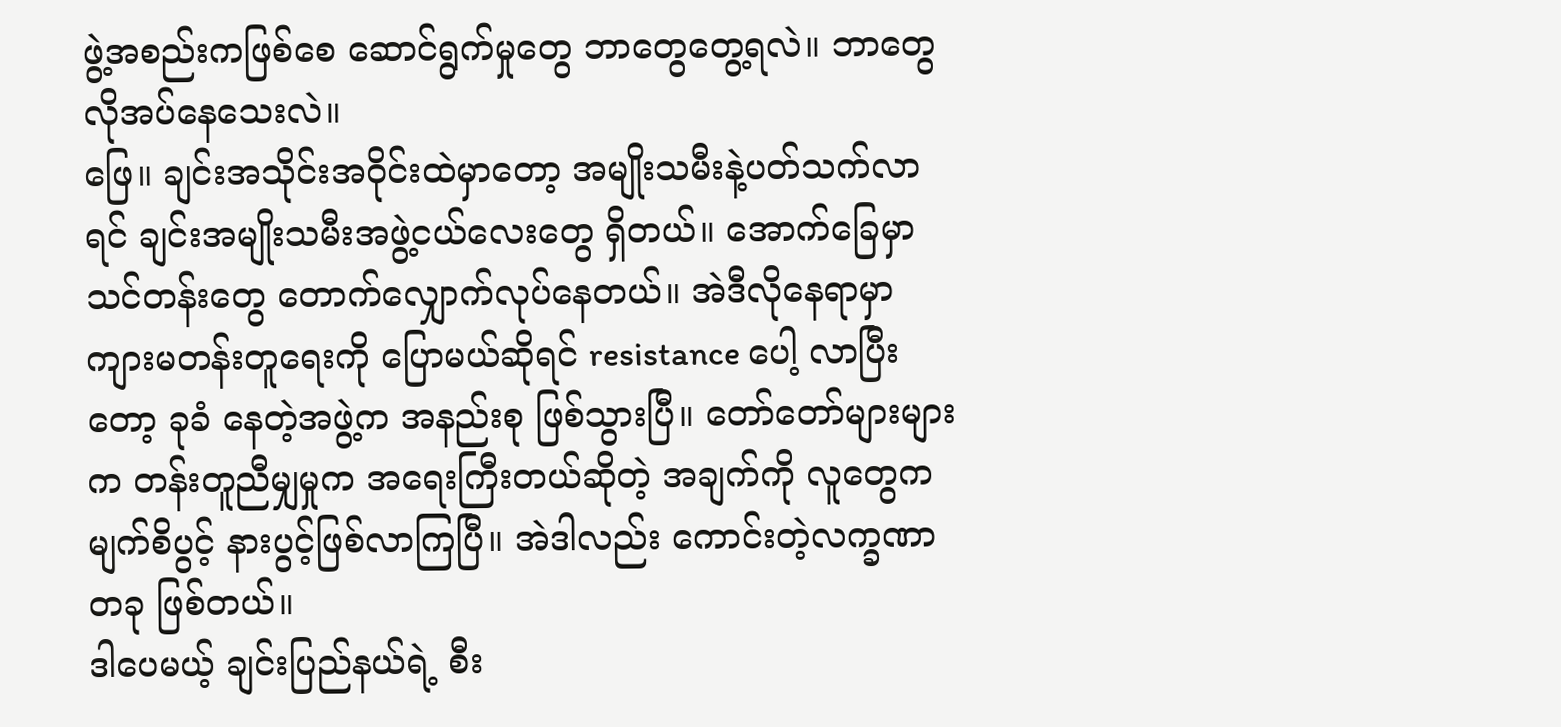ဖွဲ့အစည်းကဖြစ်စေ ဆောင်ရွက်မှုတွေ ဘာတွေတွေ့ရလဲ။ ဘာတွေလိုအပ်နေသေးလဲ။
ဖြေ။ ချင်းအသိုင်းအဝိုင်းထဲမှာတော့ အမျိုးသမီးနဲ့ပတ်သက်လာရင် ချင်းအမျိုးသမီးအဖွဲ့ငယ်လေးတွေ ရှိတယ်။ အောက်ခြေမှာ သင်တန်းတွေ တောက်လျှောက်လုပ်နေတယ်။ အဲဒီလိုနေရာမှာ ကျားမတန်းတူရေးကို ပြောမယ်ဆိုရင် resistance ပေါ့ လာပြီးတော့ ခုခံ နေတဲ့အဖွဲ့က အနည်းစု ဖြစ်သွားပြီ။ တော်တော်များများက တန်းတူညီမျှမှုက အရေးကြီးတယ်ဆိုတဲ့ အချက်ကို လူတွေက မျက်စိပွင့် နားပွင့်ဖြစ်လာကြပြီ။ အဲဒါလည်း ကောင်းတဲ့လက္ခဏာတခု ဖြစ်တယ်။
ဒါပေမယ့် ချင်းပြည်နယ်ရဲ့ စီး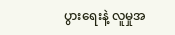ပွားရေးနဲ့ လူမှုအ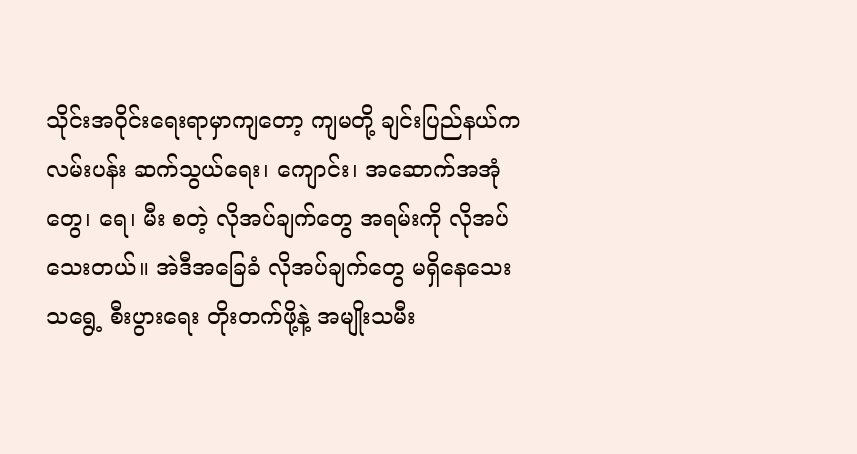သိုင်းအဝိုင်းရေးရာမှာကျတော့ ကျမတို့ ချင်းပြည်နယ်က လမ်းပန်း ဆက်သွယ်ရေး၊ ကျောင်း၊ အဆောက်အအုံတွေ၊ ရေ၊ မီး စတဲ့ လိုအပ်ချက်တွေ အရမ်းကို လိုအပ်သေးတယ်။ အဲဒီအခြေခံ လိုအပ်ချက်တွေ မရှိနေသေးသရွေ့ စီးပွားရေး တိုးတက်ဖို့နဲ့ အမျိုးသမီး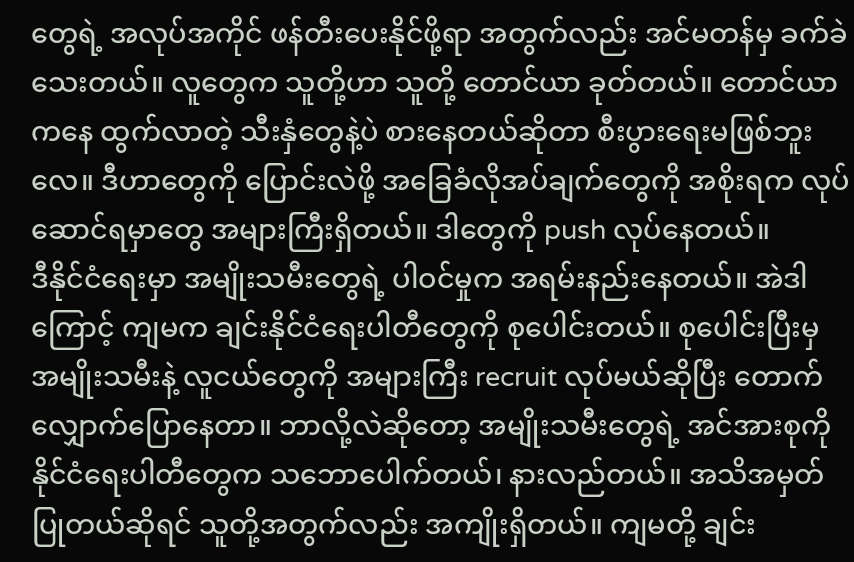တွေရဲ့ အလုပ်အကိုင် ဖန်တီးပေးနိုင်ဖို့ရာ အတွက်လည်း အင်မတန်မှ ခက်ခဲသေးတယ်။ လူတွေက သူတို့ဟာ သူတို့ တောင်ယာ ခုတ်တယ်။ တောင်ယာကနေ ထွက်လာတဲ့ သီးနှံတွေနဲ့ပဲ စားနေတယ်ဆိုတာ စီးပွားရေးမဖြစ်ဘူးလေ။ ဒီဟာတွေကို ပြောင်းလဲဖို့ အခြေခံလိုအပ်ချက်တွေကို အစိုးရက လုပ်ဆောင်ရမှာတွေ အများကြီးရှိတယ်။ ဒါတွေကို push လုပ်နေတယ်။
ဒီနိုင်ငံရေးမှာ အမျိုးသမီးတွေရဲ့ ပါဝင်မှုက အရမ်းနည်းနေတယ်။ အဲဒါကြောင့် ကျမက ချင်းနိုင်ငံရေးပါတီတွေကို စုပေါင်းတယ်။ စုပေါင်းပြီးမှ အမျိုးသမီးနဲ့ လူငယ်တွေကို အများကြီး recruit လုပ်မယ်ဆိုပြီး တောက်လျှောက်ပြောနေတာ။ ဘာလို့လဲဆိုတော့ အမျိုးသမီးတွေရဲ့ အင်အားစုကို နိုင်ငံရေးပါတီတွေက သဘောပေါက်တယ်၊ နားလည်တယ်။ အသိအမှတ် ပြုတယ်ဆိုရင် သူတို့အတွက်လည်း အကျိုးရှိတယ်။ ကျမတို့ ချင်း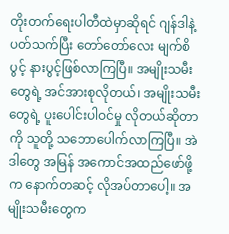တိုးတက်ရေးပါတီထဲမှာဆိုရင် ဂျန်ဒါနဲ့ပတ်သက်ပြီး တော်တော်လေး မျက်စိပွင့် နားပွင့်ဖြစ်လာကြပြီ။ အမျိုးသမီးတွေရဲ့ အင်အားစုလိုတယ်၊ အမျိုးသမီးတွေရဲ့ ပူးပေါင်းပါဝင်မှု လိုတယ်ဆိုတာကို သူတို့ သဘောပေါက်လာကြပြီ။ အဲဒါတွေ အမြန် အကောင်အထည်ဖော်ဖို့က နောက်တဆင့် လိုအပ်တာပေါ့။ အမျိုးသမီးတွေက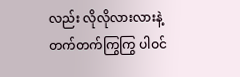လည်း လိုလိုလားလားနဲ့ တက်တက်ကြွကြွ ပါဝင်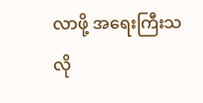လာဖို့ အရေးကြီးသလို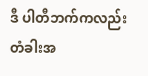ဒီ ပါတီဘက်ကလည်း တံခါးအ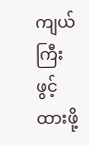ကျယ်ကြီး ဖွင့်ထားဖို့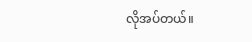လိုအပ်တယ်။